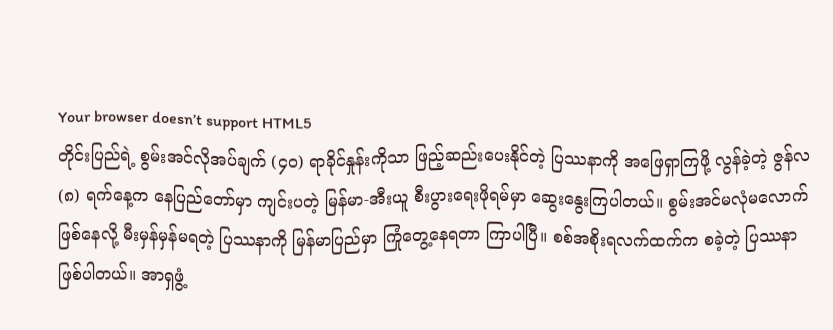Your browser doesn’t support HTML5
တိုင်းပြည်ရဲ့ စွမ်းအင်လိုအပ်ချက် (၄၀) ရာခိုင်နှုန်းကိုသာ ဖြည့်ဆည်းပေးနိုင်တဲ့ ပြဿနာကို အဖြေရှာကြဖို့ လွန်ခဲ့တဲ့ ဇွန်လ (၈) ရက်နေ့က နေပြည်တော်မှာ ကျင်းပတဲ့ မြန်မာ-အီးယူ စီးပွားရေးဖိုရမ်မှာ ဆွေးနွေးကြပါတယ်။ စွမ်းအင်မလုံမလောက် ဖြစ်နေလို့ မီးမှန်မှန်မရတဲ့ ပြဿနာကို မြန်မာပြည်မှာ ကြုံတွေ့နေရတာ ကြာပါပြီ။ စစ်အစိုးရလက်ထက်က စခဲ့တဲ့ ပြဿနာ ဖြစ်ပါတယ်။ အာရှဖွံ့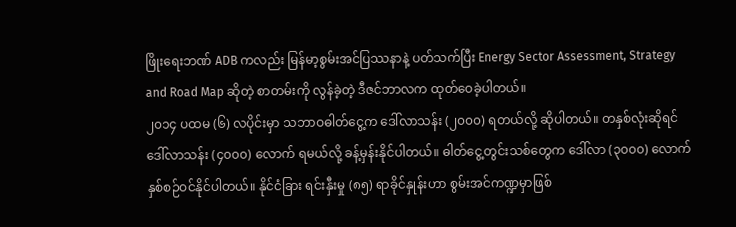ဖြိုးရေးဘဏ် ADB ကလည်း မြန်မာ့စွမ်းအင်ပြဿနာနဲ့ ပတ်သက်ပြီး Energy Sector Assessment, Strategy and Road Map ဆိုတဲ့ စာတမ်းကို လွန်ခဲ့တဲ့ ဒီဇင်ဘာလက ထုတ်ဝေခဲ့ပါတယ်။
၂၀၁၄ ပထမ (၆) လပိုင်းမှာ သဘာဝဓါတ်ငွေ့က ဒေါ်လာသန်း (၂၀၀၀) ရတယ်လို့ ဆိုပါတယ်။ တနှစ်လုံးဆိုရင် ဒေါ်လာသန်း (၄၀၀၀) လောက် ရမယ်လို့ ခန့်မှန်းနိုင်ပါတယ်။ ဓါတ်ငွေ့တွင်းသစ်တွေက ဒေါ်လာ (၃၀၀၀) လောက် နှစ်စဉ်ဝင်နိုင်ပါတယ်။ နိုင်ငံခြား ရင်းနှီးမှု (၈၅) ရာခိုင်နှုန်းဟာ စွမ်းအင်ကဏ္ဍမှာဖြစ်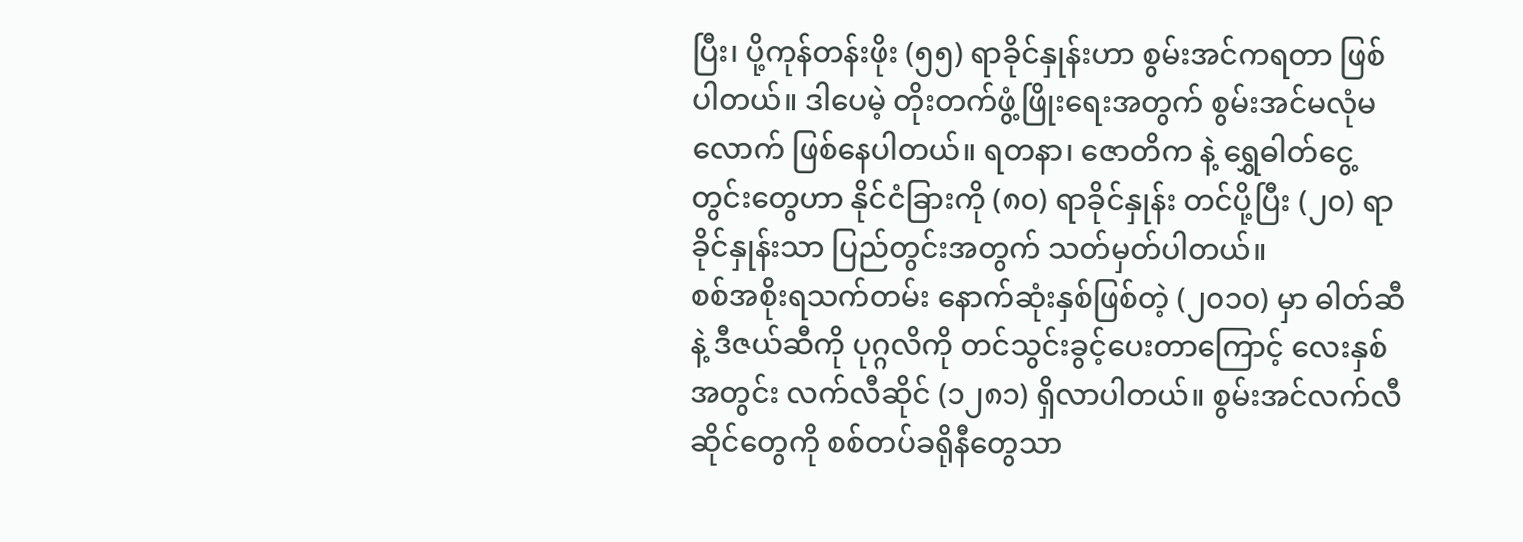ပြီး၊ ပို့ကုန်တန်းဖိုး (၅၅) ရာခိုင်နှုန်းဟာ စွမ်းအင်ကရတာ ဖြစ်ပါတယ်။ ဒါပေမဲ့ တိုးတက်ဖွံ့ဖြိုးရေးအတွက် စွမ်းအင်မလုံမလောက် ဖြစ်နေပါတယ်။ ရတနာ၊ ဇောတိက နဲ့ ရွှေဓါတ်ငွေ့တွင်းတွေဟာ နိုင်ငံခြားကို (၈၀) ရာခိုင်နှုန်း တင်ပို့ပြီး (၂၀) ရာခိုင်နှုန်းသာ ပြည်တွင်းအတွက် သတ်မှတ်ပါတယ်။
စစ်အစိုးရသက်တမ်း နောက်ဆုံးနှစ်ဖြစ်တဲ့ (၂၀၁၀) မှာ ဓါတ်ဆီနဲ့ ဒီဇယ်ဆီကို ပုဂ္ဂလိကို တင်သွင်းခွင့်ပေးတာကြောင့် လေးနှစ်အတွင်း လက်လီဆိုင် (၁၂၈၁) ရှိလာပါတယ်။ စွမ်းအင်လက်လီဆိုင်တွေကို စစ်တပ်ခရိုနီတွေသာ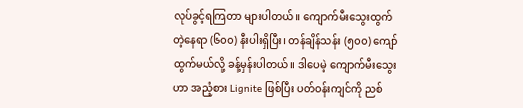လုပ်ခွင့်ရကြတာ များပါတယ်။ ကျောက်မီးသွေးထွက်တဲ့နေရာ (၆၀၀) နီးပါးရှိပြီး၊ တန်ချိန်သန်း (၅၀၀) ကျော် ထွက်မယ်လို့ ခန့်မှန်းပါတယ်။ ဒါပေမဲ့ ကျောက်မီးသွေးဟာ အညံ့စား Lignite ဖြစ်ပြီး ပတ်ဝန်းကျင်ကို ညစ်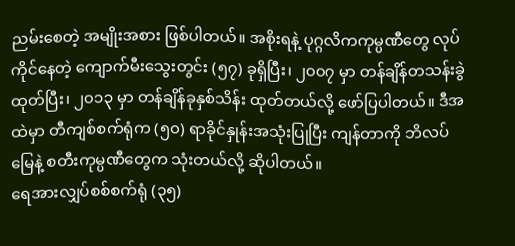ညမ်းစေတဲ့ အမျိုးအစား ဖြစ်ပါတယ်။ အစိုးရနဲ့ ပုဂ္ဂလိကကုမ္ပဏီတွေ လုပ်ကိုင်နေတဲ့ ကျောက်မီးသွေးတွင်း (၅၇) ခုရှိပြီး၊ ၂၀၀၇ မှာ တန်ချိန်တသန်းခွဲထုတ်ပြီး၊ ၂၀၁၃ မှာ တန်ချိန်ခုနှစ်သိန်း ထုတ်တယ်လို့ ဖော်ပြပါတယ်။ ဒီအထဲမှာ တီကျစ်စက်ရုံက (၅၀) ရာခိုင်နှုန်းအသုံးပြုပြီး ကျန်တာကို ဘိလပ်မြေနဲ့ စတီးကုမ္ပဏီတွေက သုံးတယ်လို့ ဆိုပါတယ်။
ရေအားလျှပ်စစ်စက်ရုံ (၃၅)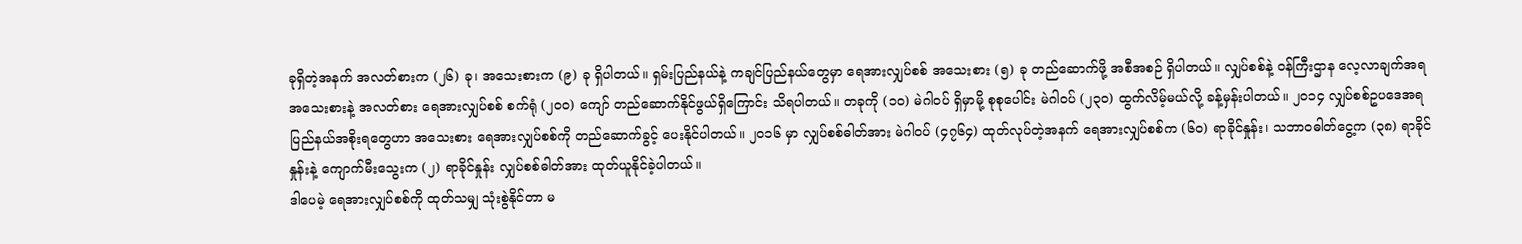ခုရှိတဲ့အနက် အလတ်စားက (၂၆) ခု၊ အသေးစားက (၉) ခု ရှိပါတယ်။ ရှမ်းပြည်နယ်နဲ့ ကချင်ပြည်နယ်တွေမှာ ရေအားလျှပ်စစ် အသေးစား (၅) ခု တည်ဆောက်ဖို့ အစီအစဉ် ရှိပါတယ်။ လျှပ်စစ်နဲ့ ဝန်ကြီးဌာန လေ့လာချက်အရ အသေးစားနဲ့ အလတ်စား ရေအားလျှပ်စစ် စက်ရုံ (၂၀၀) ကျော် တည်ဆောက်နိုင်ဖွယ်ရှိကြောင်း သိရပါတယ်။ တခုကို (၁၀) မဲဂါဝပ် ရှိမှာမို့ စုစုပေါင်း မဲဂါဝပ် (၂၃၀) ထွက်လိမ့်မယ်လို့ ခန့်မှန်းပါတယ်။ ၂၀၁၄ လျှပ်စစ်ဥပဒေအရ ပြည်နယ်အစိုးရတွေဟာ အသေးစား ရေအားလျှပ်စစ်ကို တည်ဆောက်ခွင့် ပေးနိုင်ပါတယ်။ ၂၀၁၆ မှာ လျှပ်စစ်ဓါတ်အား မဲဂါဝပ် (၄၇၆၄) ထုတ်လုပ်တဲ့အနက် ရေအားလျှပ်စစ်က (၆၀) ရာခိုင်နှုန်း၊ သဘာဝဓါတ်ငွေ့က (၃၈) ရာခိုင်နှုန်းနဲ့ ကျောက်မီးသွေးက (၂) ရာခိုင်နှုန်း လျှပ်စစ်ဓါတ်အား ထုတ်ယူနိုင်ခဲ့ပါတယ်။
ဒါပေမဲ့ ရေအားလျှပ်စစ်ကို ထုတ်သမျှ သုံးစွဲနိုင်တာ မ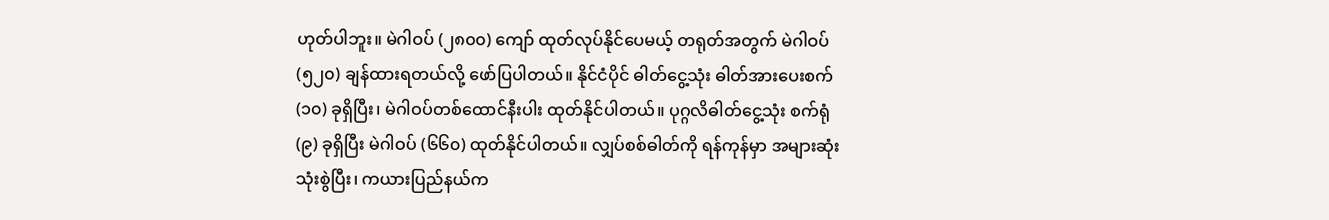ဟုတ်ပါဘူး။ မဲဂါဝပ် (၂၈၀၀) ကျော် ထုတ်လုပ်နိုင်ပေမယ့် တရုတ်အတွက် မဲဂါဝပ် (၅၂၀) ချန်ထားရတယ်လို့ ဖော်ပြပါတယ်။ နိုင်ငံပိုင် ဓါတ်ငွေ့သုံး ဓါတ်အားပေးစက် (၁၀) ခုရှိပြီး၊ မဲဂါဝပ်တစ်ထောင်နီးပါး ထုတ်နိုင်ပါတယ်။ ပုဂ္ဂလိဓါတ်ငွေ့သုံး စက်ရုံ (၉) ခုရှိပြီး မဲဂါဝပ် (၆၆၀) ထုတ်နိုင်ပါတယ်။ လျှပ်စစ်ဓါတ်ကို ရန်ကုန်မှာ အများဆုံး သုံးစွဲပြီး၊ ကယားပြည်နယ်က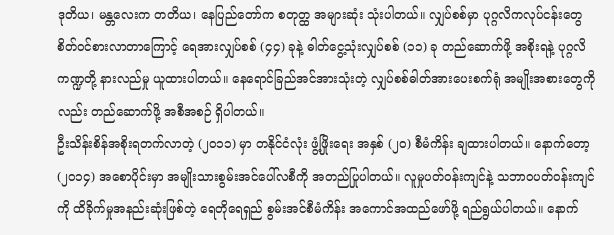ဒုတိယ၊ မန္တလေးက တတိယ၊ နေပြည်တော်က စတုတ္ထ အများဆုံး သုံးပါတယ်။ လျှပ်စစ်မှာ ပုဂ္ဂလိကလုပ်ငန်းတွေ စိတ်ဝင်စားလာတာကြောင့် ရေအားလျှပ်စစ် (၄၄) ခုနဲ့ ဓါတ်ငွေ့သုံးလျှပ်စစ် (၁၁) ခု တည်ဆောက်ဖို့ အစိုးရနဲ့ ပုဂ္ဂလိကဏ္ဍတို့ နားလည်မှု ယူထားပါတယ်။ နေရောင်ခြည်အင်အားသုံးတဲ့ လျှပ်စစ်ဓါတ်အားပေးစက်ရုံ အမျိုးအစားတွေကိုလည်း တည်ဆောက်ဖို့ အစီအစဉ် ရှိပါတယ်။
ဦးသိန်းစိန်အစိုးရတက်လာတဲ့ (၂၀၁၁) မှာ တနိုင်ငံလုံး ဖွံ့ဖြိုးရေး အနှစ် (၂၀) စီမံကိန်း ချထားပါတယ်။ နောက်တော့ (၂၀၁၄) အစောပိုင်းမှာ အမျိုးသားစွမ်းအင်ပေါ်လစီကို အတည်ပြုပါတယ်။ လူမှုပတ်ဝန်းကျင်နဲ့ သဘာဝပတ်ဝန်းကျင်ကို ထိခိုက်မှုအနည်းဆုံးဖြစ်တဲ့ ရေတိုရေရှည် စွမ်းအင်စီမံကိန်း အကောင်အထည်ဖော်ဖို့ ရည်ရွယ်ပါတယ်။ နောက်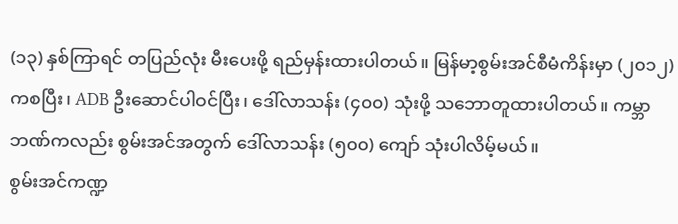(၁၃) နှစ်ကြာရင် တပြည်လုံး မီးပေးဖို့ ရည်မှန်းထားပါတယ်။ မြန်မာ့စွမ်းအင်စီမံကိန်းမှာ (၂၀၁၂) ကစပြီး၊ ADB ဦးဆောင်ပါဝင်ပြီး၊ ဒေါ်လာသန်း (၄၀၀) သုံးဖို့ သဘောတူထားပါတယ်။ ကမ္ဘာဘဏ်ကလည်း စွမ်းအင်အတွက် ဒေါ်လာသန်း (၅၀၀) ကျော် သုံးပါလိမ့်မယ်။
စွမ်းအင်ကဏ္ဍ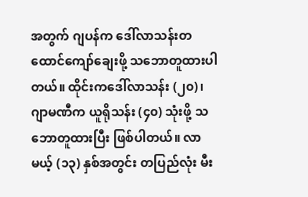အတွက် ဂျပန်က ဒေါ်လာသန်းတထောင်ကျော်ချေးဖို့ သဘောတူထားပါတယ်။ ထိုင်းကဒေါ်လာသန်း (၂၀)၊ ဂျာမဏီက ယူရိုသန်း (၄၀) သုံးဖို့ သဘောတူထားပြီး ဖြစ်ပါတယ်။ လာမယ့် (၁၃) နှစ်အတွင်း တပြည်လုံး မီး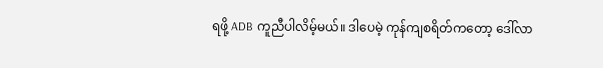ရဖို့ ADB ကူညီပါလိမ့်မယ်။ ဒါပေမဲ့ ကုန်ကျစရိတ်ကတော့ ဒေါ်လာ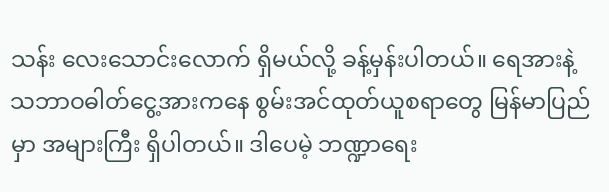သန်း လေးသောင်းလောက် ရှိမယ်လို့ ခန့်မှန်းပါတယ်။ ရေအားနဲ့ သဘာဝဓါတ်ငွေ့အားကနေ စွမ်းအင်ထုတ်ယူစရာတွေ မြန်မာပြည်မှာ အများကြီး ရှိပါတယ်။ ဒါပေမဲ့ ဘဏ္ဍာရေး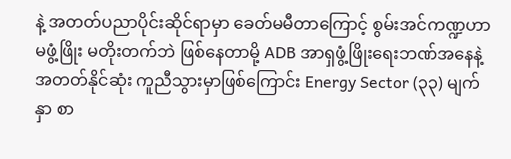နဲ့ အတတ်ပညာပိုင်းဆိုင်ရာမှာ ခေတ်မမီတာကြောင့် စွမ်းအင်ကဏ္ဍဟာ မဖွံ့ဖြိုး မတိုးတက်ဘဲ ဖြစ်နေတာမို့ ADB အာရှဖွံ့ဖြိုးရေးဘဏ်အနေနဲ့ အတတ်နိုင်ဆုံး ကူညီသွားမှာဖြစ်ကြောင်း Energy Sector (၃၃) မျက်နှာ စာ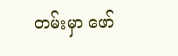တမ်းမှာ ဖော်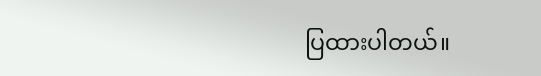ပြထားပါတယ်။